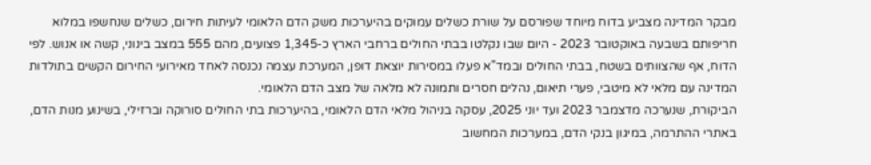מבקר המדינה מצביע בדוח מיוחד שפורסם על שורת כשלים עמוקים בהיערכות משק הדם הלאומי לעיתות חירום, כשלים שנחשפו במלוא חריפותם בשבעה באוקטובר 2023 - היום שבו נקלטו בבתי החולים ברחבי הארץ כ-1,345 פצועים, מהם 555 במצב בינוני, קשה או אנוש. לפי הדוח, אף שהצוותים בשטח, בבתי החולים ובמד"א פעלו במסירות יוצאת דופן, המערכת עצמה נכנסה לאחד מאירועי החירום הקשים בתולדות המדינה עם מלאי לא מיטבי, פערי תיאום, נהלים חסרים ותמונה לא מלאה של מצב הדם הלאומי.
הביקורת, שנערכה מדצמבר 2023 ועד יוני 2025, עסקה בניהול מלאי הדם הלאומי, בהיערכות בתי החולים סורוקה וברזילי, בשינוע מנות הדם, באתרי ההתרמה, במיגון בנקי הדם, במערכות המחשוב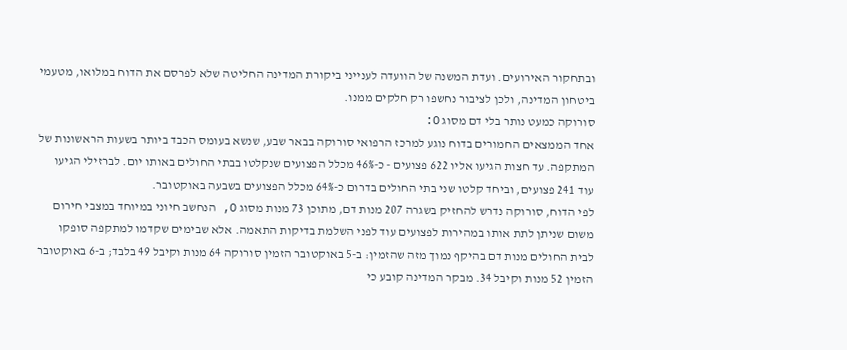ובתחקור האירועים. ועדת המשנה של הוועדה לענייני ביקורת המדינה החליטה שלא לפרסם את הדוח במלואו, מטעמי ביטחון המדינה, ולכן לציבור נחשפו רק חלקים ממנו.
סורוקה כמעט נותר בלי דם מסוג O:
אחד הממצאים החמורים בדוח נוגע למרכז הרפואי סורוקה בבאר שבע, שנשא בעומס הכבד ביותר בשעות הראשונות של המתקפה. עד חצות הגיעו אליו 622 פצועים - כ-46% מכלל הפצועים שנקלטו בבתי החולים באותו יום. לברזילי הגיעו עוד 241 פצועים, וביחד קלטו שני בתי החולים בדרום כ-64% מכלל הפצועים בשבעה באוקטובר.
לפי הדוח, סורוקה נדרש להחזיק בשגרה 207 מנות דם, מתוכן 73 מנות מסוג O, הנחשב חיוני במיוחד במצבי חירום משום שניתן לתת אותו במהירות לפצועים עוד לפני השלמת בדיקות התאמה. אלא שבימים שקדמו למתקפה סופקו לבית החולים מנות דם בהיקף נמוך מזה שהזמין: ב-5 באוקטובר הזמין סורוקה 64 מנות וקיבל 49 בלבד; ב-6 באוקטובר הזמין 52 מנות וקיבל 34. מבקר המדינה קובע כי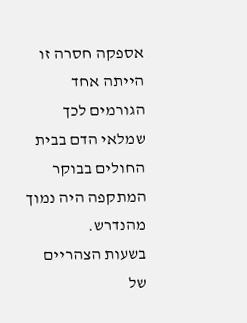אספקה חסרה זו הייתה אחד הגורמים לכך שמלאי הדם בבית החולים בבוקר המתקפה היה נמוך מהנדרש.
בשעות הצהריים של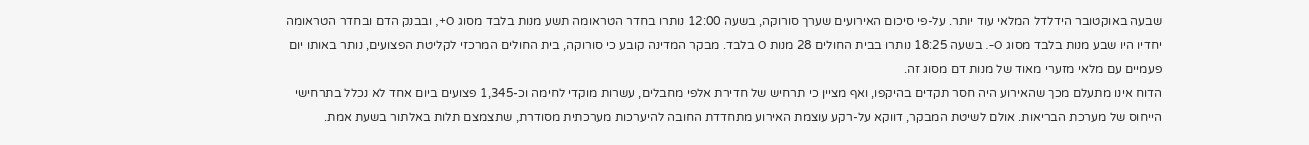שבעה באוקטובר הידלדל המלאי עוד יותר. על-פי סיכום האירועים שערך סורוקה, בשעה 12:00 נותרו בחדר הטראומה תשע מנות בלבד מסוג O+, ובבנק הדם ובחדר הטראומה יחדיו היו שבע מנות בלבד מסוג O-. בשעה 18:25 נותרו בבית החולים 28 מנות O בלבד. מבקר המדינה קובע כי סורוקה, בית החולים המרכזי לקליטת הפצועים, נותר באותו יום פעמיים עם מלאי מזערי מאוד של מנות דם מסוג זה.
הדוח אינו מתעלם מכך שהאירוע היה חסר תקדים בהיקפו, ואף מציין כי תרחיש של חדירת אלפי מחבלים, עשרות מוקדי לחימה וכ-1,345 פצועים ביום אחד לא נכלל בתרחישי הייחוס של מערכת הבריאות. אולם לשיטת המבקר, דווקא על-רקע עוצמת האירוע מתחדדת החובה להיערכות מערכתית מסודרת, שתצמצם תלות באלתור בשעת אמת.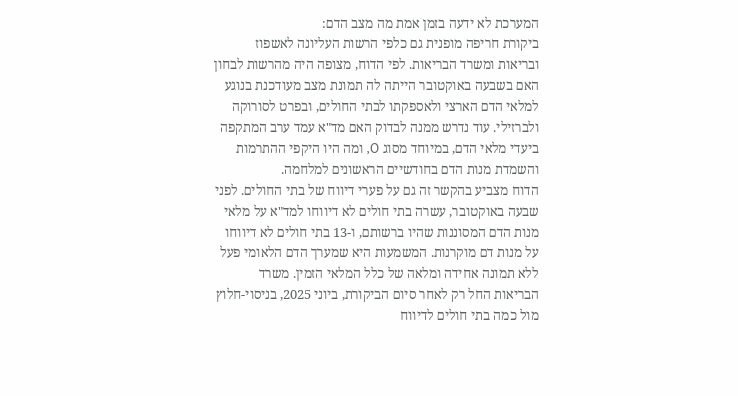המערכת לא ידעה בזמן אמת מה מצב הדם:
ביקורת חריפה מופנית גם כלפי הרשות העליונה לאשפוז ובריאות ומשרד הבריאות. לפי הדוח, מצופה היה מהרשות לבחון האם בשבעה באוקטובר הייתה לה תמונת מצב מעודכנת בנוגע למלאי הדם הארצי ולאספקתו לבתי החולים, ובפרט לסורוקה ולברזילי. עוד נדרש ממנה לבדוק האם מד"א עמד ערב המתקפה ביעדי מלאי הדם, במיוחד מסוג O, ומה היו היקפי ההתרמות והשמדת מנות הדם בחודשיים הראשונים למלחמה.
הדוח מצביע בהקשר זה גם על פערי דיווח של בתי החולים. לפני שבעה באוקטובר, עשרה בתי חולים לא דיווחו למד"א על מלאי מנות הדם המסוננות שהיו ברשותם, ו-13 בתי חולים לא דיווחו על מנות דם מוקרנות. המשמעות היא שמערך הדם הלאומי פעל ללא תמונה אחידה ומלאה של כלל המלאי הזמין. משרד הבריאות החל רק לאחר סיום הביקורת, ביוני 2025, בניסוי-חלוץ מול כמה בתי חולים לדיווח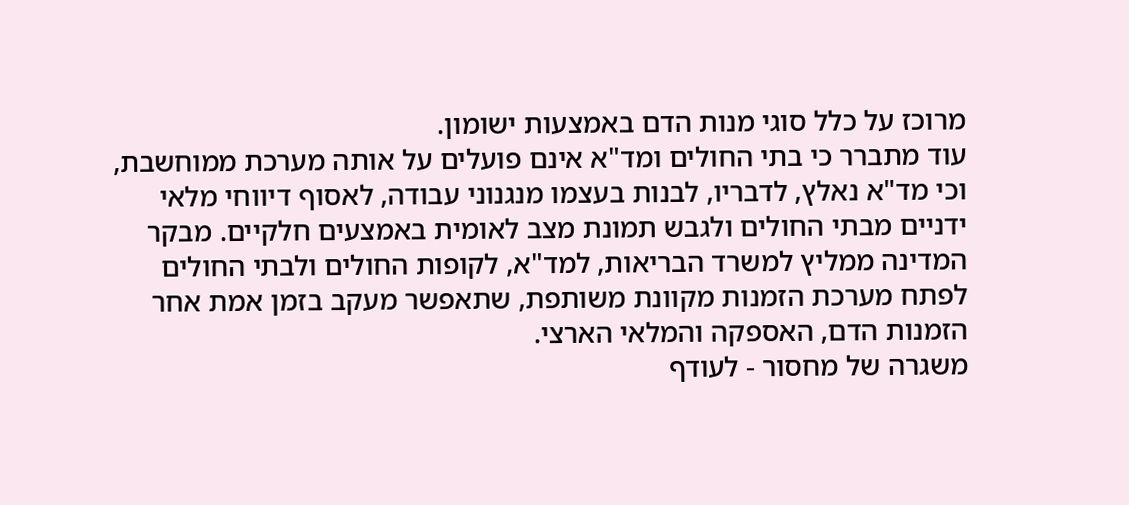מרוכז על כלל סוגי מנות הדם באמצעות ישומון.
עוד מתברר כי בתי החולים ומד"א אינם פועלים על אותה מערכת ממוחשבת, וכי מד"א נאלץ, לדבריו, לבנות בעצמו מנגנוני עבודה, לאסוף דיווחי מלאי ידניים מבתי החולים ולגבש תמונת מצב לאומית באמצעים חלקיים. מבקר המדינה ממליץ למשרד הבריאות, למד"א, לקופות החולים ולבתי החולים לפתח מערכת הזמנות מקוונת משותפת, שתאפשר מעקב בזמן אמת אחר הזמנות הדם, האספקה והמלאי הארצי.
משגרה של מחסור - לעודף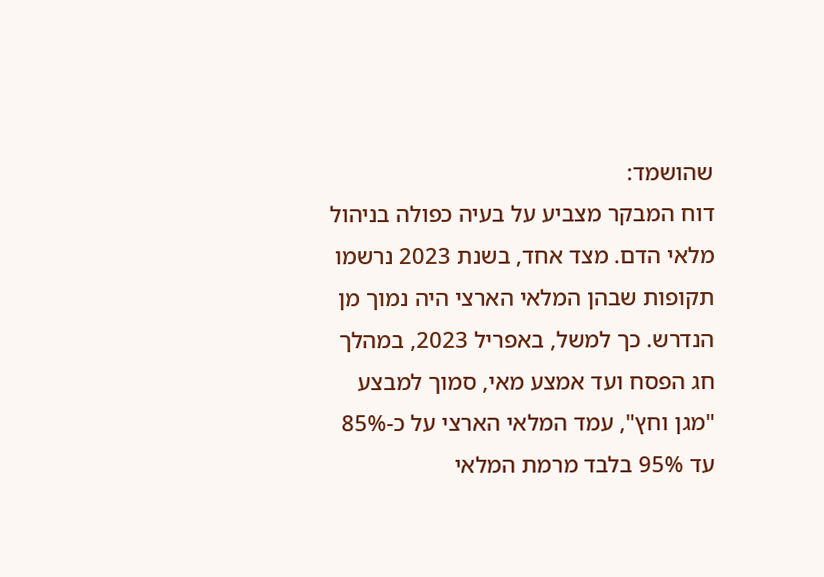שהושמד:
דוח המבקר מצביע על בעיה כפולה בניהול מלאי הדם. מצד אחד, בשנת 2023 נרשמו תקופות שבהן המלאי הארצי היה נמוך מן הנדרש. כך למשל, באפריל 2023, במהלך חג הפסח ועד אמצע מאי, סמוך למבצע "מגן וחץ", עמד המלאי הארצי על כ-85% עד 95% בלבד מרמת המלאי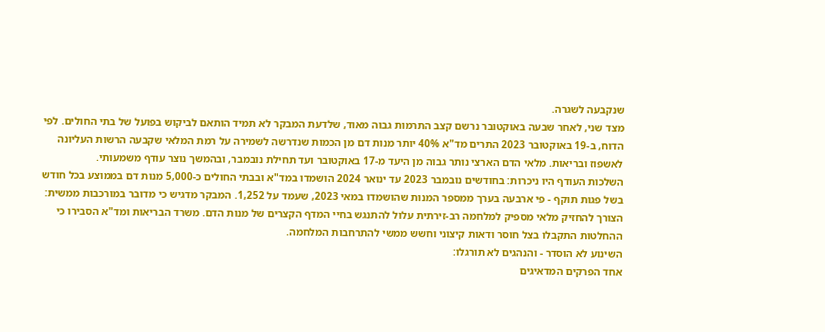שנקבעה לשגרה.
מצד שני, לאחר שבעה באוקטובר נרשם קצב התרמות גבוה מאוד, שלדעת המבקר לא תמיד הותאם לביקוש בפועל של בתי החולים. לפי הדוח, ב-19 באוקטובר 2023 התרים מד"א 40% יותר מנות דם מן הכמות שנדרשה לשמירה על רמת המלאי שקבעה הרשות העליונה לאשפוז ובריאות. מלאי הדם הארצי נותר גבוה מן היעד מ-17 באוקטובר ועד תחילת נובמבר, ובהמשך נוצר עודף משמעותי.
השלכות העודף היו ניכרות: בחודשים נובמבר 2023 עד ינואר 2024 הושמדו במד"א ובבתי החולים כ-5,000 מנות דם בממוצע בכל חודש בשל פגות תוקף - פי ארבעה בערך ממספר המנות שהושמדו במאי 2023, שעמד על 1,252. המבקר מדגיש כי מדובר במורכבות ממשית: הצורך להחזיק מלאי מספיק למלחמה רב-זירתית עלול להתנגש בחיי המדף הקצרים של מנות הדם. משרד הבריאות ומד"א הסבירו כי ההחלטות התקבלו בצל חוסר ודאות קיצוני וחשש ממשי להתרחבות המלחמה.
השינוע לא הוסדר - והנהגים לא תורגלו:
אחד הפרקים המדאיגים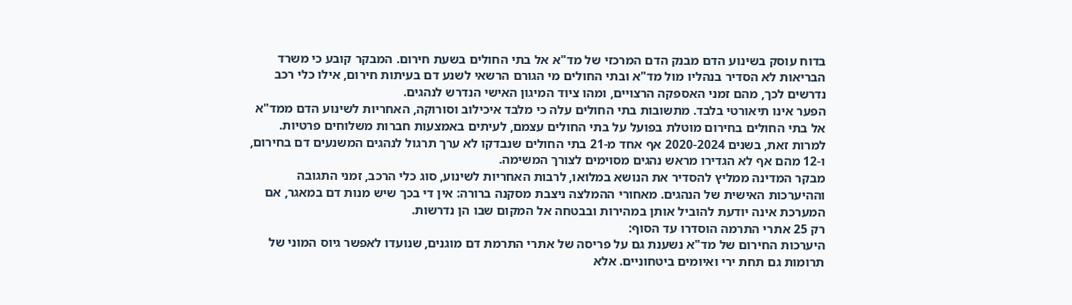בדוח עוסק בשינוע הדם מבנק הדם המרכזי של מד"א אל בתי החולים בשעת חירום. המבקר קובע כי משרד הבריאות לא הסדיר בנהליו מול מד"א ובתי החולים מי הגורם הרשאי לשנע דם בעיתות חירום, אילו כלי רכב נדרשים לכך, מהם זמני האספקה הרצויים, ומהו ציוד המיגון האישי הנדרש לנהגים.
הפער אינו תיאורטי בלבד. מתשובות בתי החולים עלה כי מלבד איכילוב וסורוקה, האחריות לשינוע הדם ממד"א אל בתי החולים בחירום מוטלת בפועל על בתי החולים עצמם, לעיתים באמצעות חברות משלוחים פרטיות. למרות זאת, בשנים 2020-2024 אף אחד מ-21 בתי החולים שנבדקו לא ערך תרגול לנהגים המשנעים דם בחירום, ו-12 מהם אף לא הגדירו מראש נהגים מסוימים לצורך המשימה.
מבקר המדינה ממליץ להסדיר את הנושא במלואו, לרבות האחריות לשינוע, סוג כלי הרכב, זמני התגובה וההיערכות האישית של הנהגים. מאחורי ההמלצה ניצבת מסקנה ברורה: אין די בכך שיש מנות דם במאגר, אם המערכת אינה יודעת להוביל אותן במהירות ובבטחה אל המקום שבו הן נדרשות.
רק 25 אתרי התרמה הוסדרו עד הסוף:
היערכות החירום של מד"א נשענת גם על פריסה של אתרי התרמת דם מוגנים, שנועדו לאפשר גיוס המוני של תרומות גם תחת ירי ואיומים ביטחוניים. אלא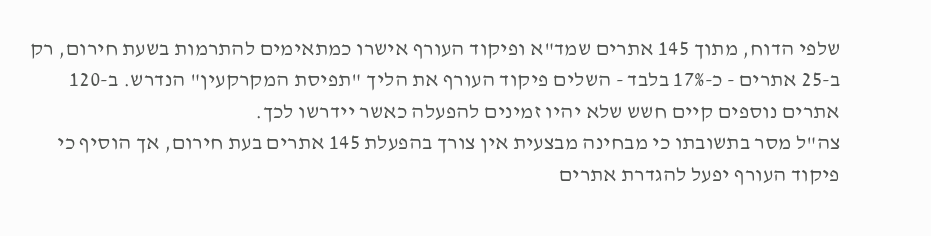שלפי הדוח, מתוך 145 אתרים שמד"א ופיקוד העורף אישרו כמתאימים להתרמות בשעת חירום, רק ב-25 אתרים - כ-17% בלבד - השלים פיקוד העורף את הליך "תפיסת המקרקעין" הנדרש. ב-120 אתרים נוספים קיים חשש שלא יהיו זמינים להפעלה כאשר יידרשו לכך.
צה"ל מסר בתשובתו כי מבחינה מבצעית אין צורך בהפעלת 145 אתרים בעת חירום, אך הוסיף כי פיקוד העורף יפעל להגדרת אתרים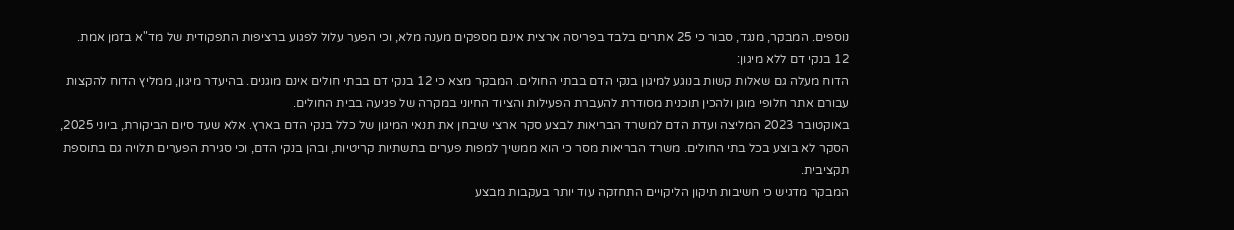נוספים. המבקר, מנגד, סבור כי 25 אתרים בלבד בפריסה ארצית אינם מספקים מענה מלא, וכי הפער עלול לפגוע ברציפות התפקודית של מד"א בזמן אמת.
12 בנקי דם ללא מיגון:
הדוח מעלה גם שאלות קשות בנוגע למיגון בנקי הדם בבתי החולים. המבקר מצא כי 12 בנקי דם בבתי חולים אינם מוגנים. בהיעדר מיגון, ממליץ הדוח להקצות עבורם אתר חלופי מוגן ולהכין תוכנית מסודרת להעברת הפעילות והציוד החיוני במקרה של פגיעה בבית החולים.
באוקטובר 2023 המליצה ועדת הדם למשרד הבריאות לבצע סקר ארצי שיבחן את תנאי המיגון של כלל בנקי הדם בארץ. אלא שעד סיום הביקורת, ביוני 2025, הסקר לא בוצע בכל בתי החולים. משרד הבריאות מסר כי הוא ממשיך למפות פערים בתשתיות קריטיות, ובהן בנקי הדם, וכי סגירת הפערים תלויה גם בתוספת תקציבית.
המבקר מדגיש כי חשיבות תיקון הליקויים התחזקה עוד יותר בעקבות מבצע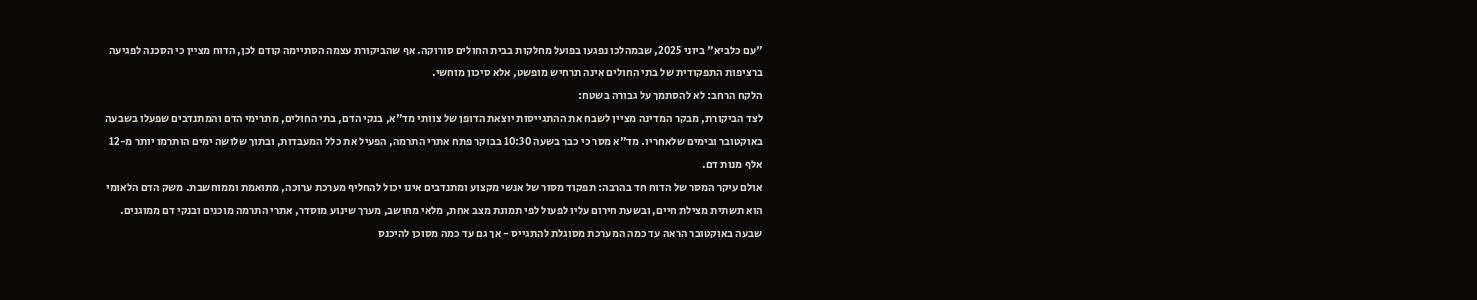"עם כלביא" ביוני 2025, שבמהלכו נפגעו בפועל מחלקות בבית החולים סורוקה. אף שהביקורת עצמה הסתיימה קודם לכן, הדוח מציין כי הסכנה לפגיעה ברציפות התפקודית של בתי החולים אינה תרחיש מופשט, אלא סיכון מוחשי.
הלקח הרחב: לא להסתמך על גבורה בשטח:
לצד הביקורת, מבקר המדינה מציין לשבח את ההתגייסות יוצאת הדופן של צוותי מד"א, בנקי הדם, בתי החולים, מתרימי הדם והמתנדבים שפעלו בשבעה באוקטובר ובימים שלאחריו. מד"א מסר כי כבר בשעה 10:30 בבוקר פתח אתרי התרמה, הפעיל את כלל המעבדות, ובתוך שלושה ימים הותרמו יותר מ-12 אלף מנות דם.
אולם עיקר המסר של הדוח חד בהרבה: תפקוד מסור של אנשי מקצוע ומתנדבים אינו יכול להחליף מערכת ערוכה, מתואמת וממוחשבת. משק הדם הלאומי הוא תשתית מצילת חיים, ובשעת חירום עליו לפעול לפי תמונת מצב אחת, מלאי מחושב, מערך שינוע מוסדר, אתרי התרמה מוכנים ובנקי דם ממוגנים. שבעה באוקטובר הראה עד כמה המערכת מסוגלת להתגייס - אך גם עד כמה מסוכן להיכנס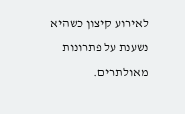לאירוע קיצון כשהיא נשענת על פתרונות מאולתרים.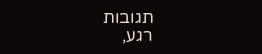תגובות
רגע,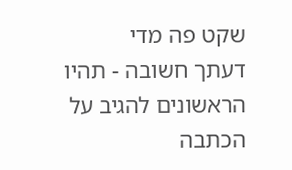שקט פה מדי
דעתך חשובה - תהיו הראשונים להגיב על הכתבה